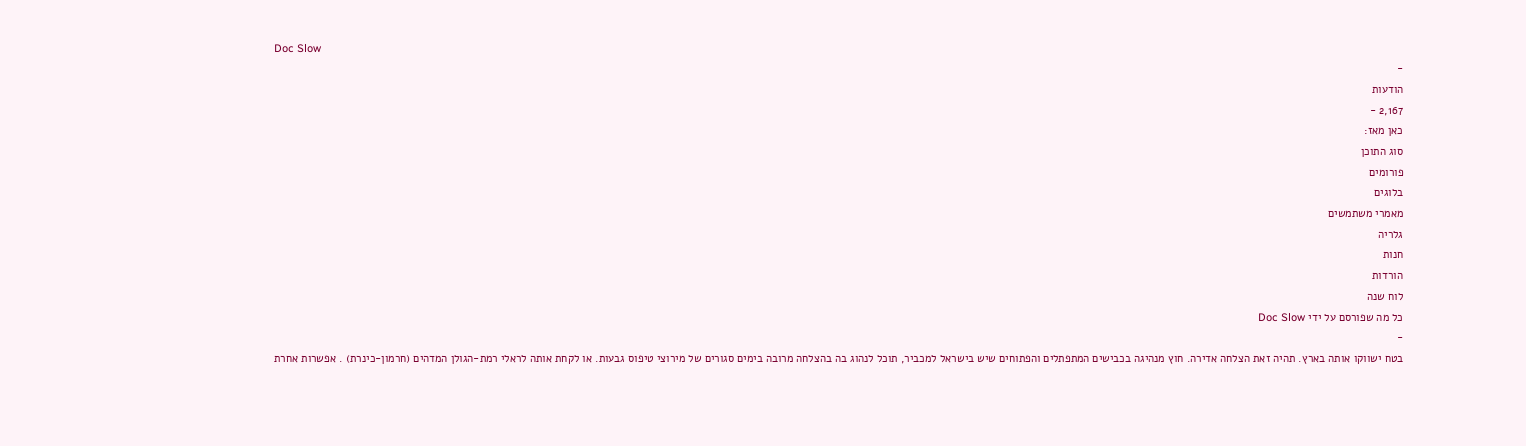Doc Slow
-
הודעות
2,167 -
כאן מאז:
סוג התוכן
פורומים
בלוגים
מאמרי משתמשים
גלריה
חנות
הורדות
לוח שנה
כל מה שפורסם על ידי Doc Slow
-
בטח ישווקו אותה בארץ. תהיה זאת הצלחה אדירה. חוץ מנהיגה בכבישים המתפתלים והפתוחים שיש בישראל למכביר, תוכל לנהוג בה בהצלחה מרובה בימים סגורים של מירוצי טיפוס גבעות. או לקחת אותה לראלי רמת-הגולן המדהים (חרמון-כינרת) . אפשרות אחרת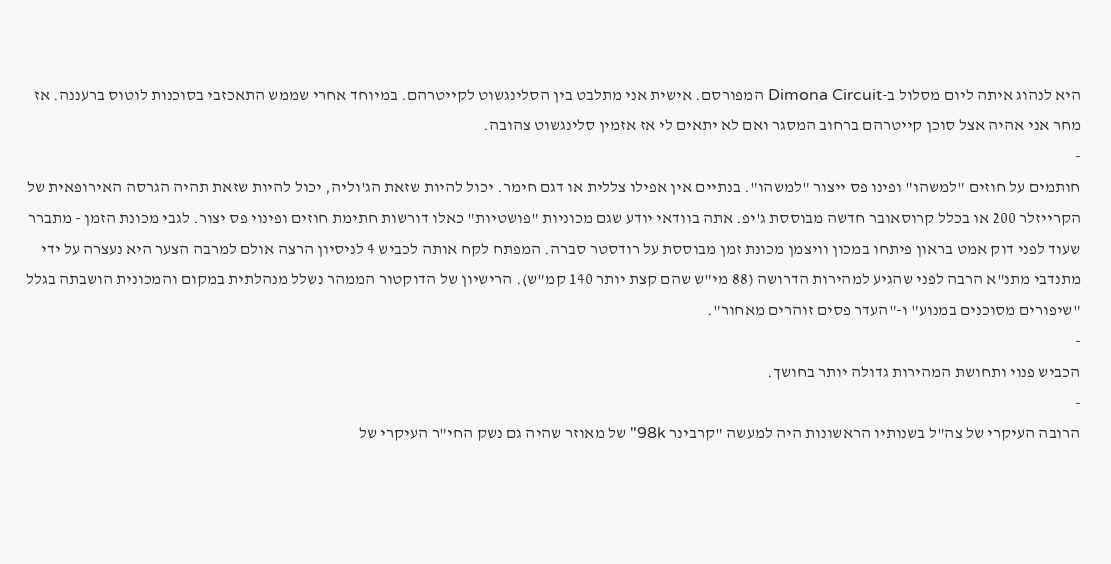היא לנהוג איתה ליום מסלול ב-Dimona Circuit המפורסם. אישית אני מתלבט בין הסלינגשוט לקייטרהם. במיוחד אחרי שממש התאכזבי בסוכנות לוטוס ברעננה. אז מחר אני אהיה אצל סוכן קייטרהם ברחוב המסגר ואם לא יתאים לי אז אזמין סלינגשוט צהובה.
-
חותמים על חוזים "למשהו" ופינו פס ייצור "למשהו". בנתיים אין אפילו צללית או דגם חימר. יכול להיות שזאת הג'וליה, יכול להיות שזאת תהיה הגרסה האירופאית של הקרייזלר 200 או בכלל קרוסאובר חדשה מבוססת ג'יפ. אתה בוודאי יודע שגם מכוניות "פושטיות" כאלו דורשות חתימת חוזים ופינוי פס יצור. לגבי מכונת הזמן - מתברר שעוד לפני דוק אמט בראון פיתחו במכון וויצמן מכונת זמן מבוססת על רודסטר סברה. המפתח לקח אותה לכביש 4 לניסיון הרצה אולם למרבה הצער היא נעצרה על ידי מתנדבי מתנ"א הרבה לפני שהגיע למהירות הדרושה (88 מי"ש שהם קצת יותר 140 קמ"ש). הרישיון של הדוקטור הממהר נשלל מנהלתית במקום והמכונית הושבתה בגלל "שיפורים מסוכנים במנוע" ו-"העדר פסים זוהרים מאחור".
-
הכביש פנוי ותחושת המהירות גדולה יותר בחושך.
-
הרובה העיקרי של צה"ל בשנותיו הראשונות היה למעשה "קרבינר 98k" של מאוזר שהיה גם נשק החי"ר העיקרי של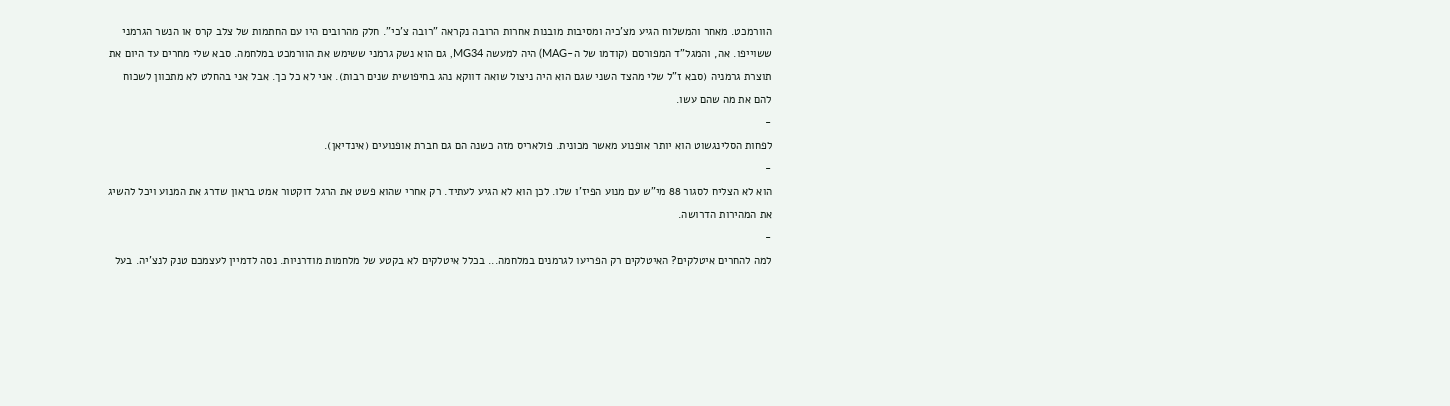הוורמכט. מאחר והמשלוח הגיע מצ'כיה ומסיבות מובנות אחרות הרובה נקראה "רובה צ'כי". חלק מהרובים היו עם החתמות של צלב קרס או הנשר הגרמני ששוייפו. אה, והמגל"ד המפורסם (קודמו של ה-MAG) היה למעשה MG34, גם הוא נשק גרמני ששימש את הוורמכט במלחמה. סבא שלי מחרים עד היום את תוצרת גרמניה (סבא ז"ל שלי מהצד השני שגם הוא היה ניצול שואה דווקא נהג בחיפושית שנים רבות). אני לא כל כך. אבל אני בהחלט לא מתכוון לשכוח להם את מה שהם עשו.
-
לפחות הסלינגשוט הוא יותר אופנוע מאשר מכונית. פולאריס מזה כשנה הם גם חברת אופנועים (אינדיאן).
-
הוא לא הצליח לסגור 88 מי"ש עם מנוע הפיז'ו שלו. לכן הוא לא הגיע לעתיד. רק אחרי שהוא פשט את הרגל דוקטור אמט בראון שדרג את המנוע ויכל להשיג את המהירות הדרושה.
-
למה להחרים איטלקים? האיטלקים רק הפריעו לגרמנים במלחמה... בכלל איטלקים לא בקטע של מלחמות מודרניות. נסה לדמיין לעצמכם טנק לנצ'יה. בעל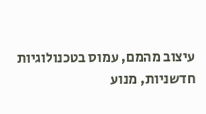עיצוב מהמם, עמוס בטכנולוגיות חדשניות, מנוע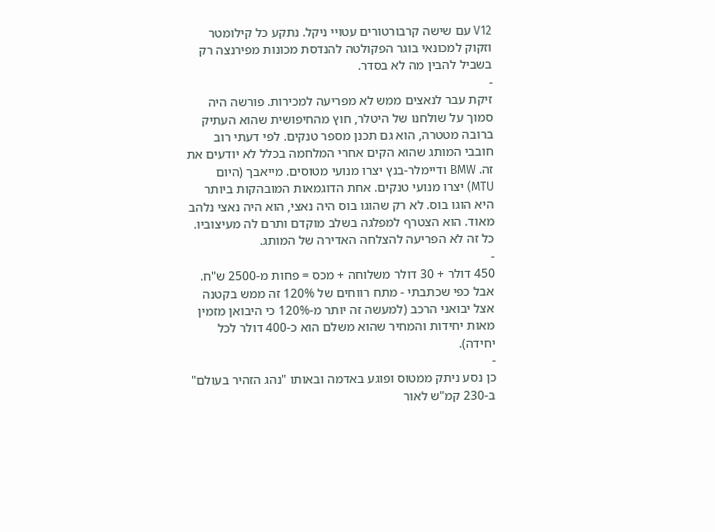V12 עם שישה קרבורטורים עטויי ניקל. נתקע כל קילומטר וזקוק למכונאי בוגר הפקולטה להנדסת מכונות מפירנצה רק בשביל להבין מה לא בסדר.
-
זיקת עבר לנאצים ממש לא מפריעה למכירות. פורשה היה סמוך על שולחנו של היטלר, חוץ מהחיפושית שהוא העתיק ברובה מטטרה, הוא גם תכנן מספר טנקים. לפי דעתי רוב חובבי המותג שהוא הקים אחרי המלחמה בכלל לא יודעים את זה. BMW ודיימלר-בנץ יצרו מנועי מטוסים. מייאבך (היום MTU) יצרו מנועי טנקים. אחת הדוגמאות המובהקות ביותר היא הוגו בוס. לא רק שהוגו בוס היה נאצי, הוא היה נאצי נלהב מאוד. הוא הצטרף למפלגה בשלב מוקדם ותרם לה מעיצוביו. כל זה לא הפריעה להצלחה האדירה של המותג.
-
450 דולר + 30 דולר משלוחה + מכס = פחות מ-2500 ש"ח. אבל כפי שכתבתי - מתח רווחים של 120% זה ממש בקטנה אצל יבואני הרכב (למעשה זה יותר מ-120% כי היבואן מזמין מאות יחידות והמחיר שהוא משלם הוא כ-400 דולר לכל יחידה).
-
כן נסע ניתק ממטוס ופוגע באדמה ובאותו "נהג הזהיר בעולם" ב-230 קמ"ש לאור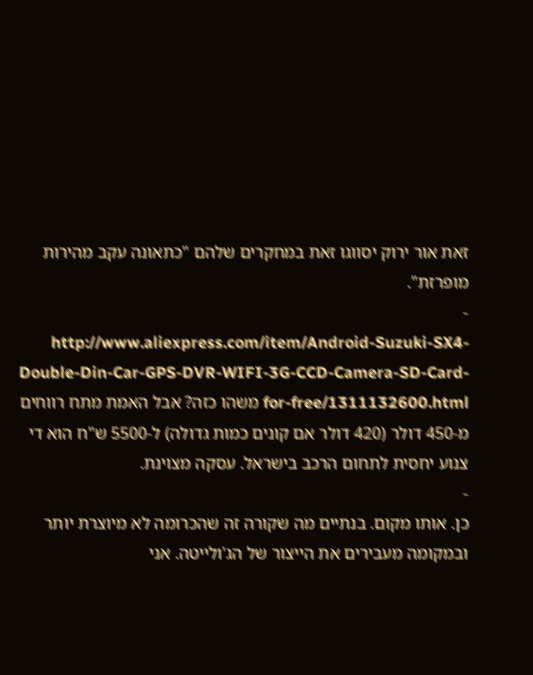זאת אור ירוק יסווגו זאת במחקרים שלהם "כתאונה עקב מהירות מופרזת".
-
http://www.aliexpress.com/item/Android-Suzuki-SX4-Double-Din-Car-GPS-DVR-WIFI-3G-CCD-Camera-SD-Card-for-free/1311132600.html משהו כזה? אבל האמת מתח רווחים מ-450 דולר (420 דולר אם קונים כמות גדולה) ל-5500 ש"ח הוא די צנוע יחסית לתחום הרכב בישראל. עסקה מצוינת.
-
כן. אותו מקום. בנתיים מה שקורה זה שהכרומה לא מיוצרת יותר ובמקומה מעבירים את הייצור של הג'ולייטה. אני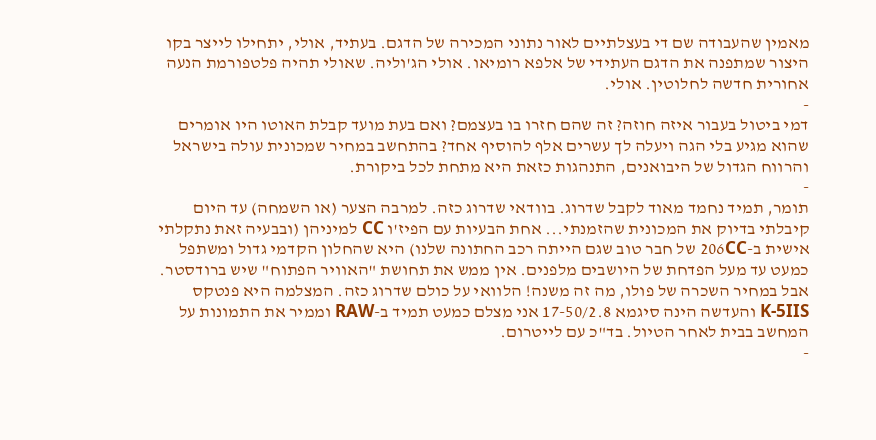מאמין שהעבודה שם די בעצלתיים לאור נתוני המכירה של הדגם. בעתיד, אולי, יתחילו לייצר בקו היצור שמתפנה את הדגם העתידי של אלפא רומיאו. אולי הג'וליה. שאולי תהיה פלטפורמת הנעה אחורית חדשה לחלוטין. אולי.
-
דמי ביטול בעבור איזה חוזה? זה שהם חזרו בו בעצמם? ואם בעת מועד קבלת האוטו היו אומרים שהוא מגיע בלי הגה ויעלה לך עשרים אלף להוסיף אחד? בהתחשב במחיר שמכונית עולה בישראל והרווח הגדול של היבואנים, התנהגות כזאת היא מתחת לכל ביקורת.
-
תומר, תמיד נחמד מאוד לקבל שדרוג. בוודאי שדרוג כזה. למרבה הצער (או השמחה) עד היום קיבלתי בדיוק את המכונית שהזמנתי... אחת הבעיות עם הפיז'ו CC למיניהן (ובבעיה זאת נתקלתי אישית ב-206CC של חבר טוב שגם הייתה רכב החתונה שלנו) היא שהחלון הקדמי גדול ומשתפל כמעט עד מעל הפדחת של היושבים מלפנים. אין ממש את תחושת "האוויר הפתוח" שיש ברודסטר. אבל במחיר השכרה של פולו, מה זה משנה! הלוואי על כולם שדרוג כזה. המצלמה היא פנטקס K-5IIS והעדשה הינה סיגמא 17-50/2.8 אני מצלם כמעט תמיד ב-RAW וממיר את התמונות על המחשב בבית לאחר הטיול. בד"כ עם לייטרום.
-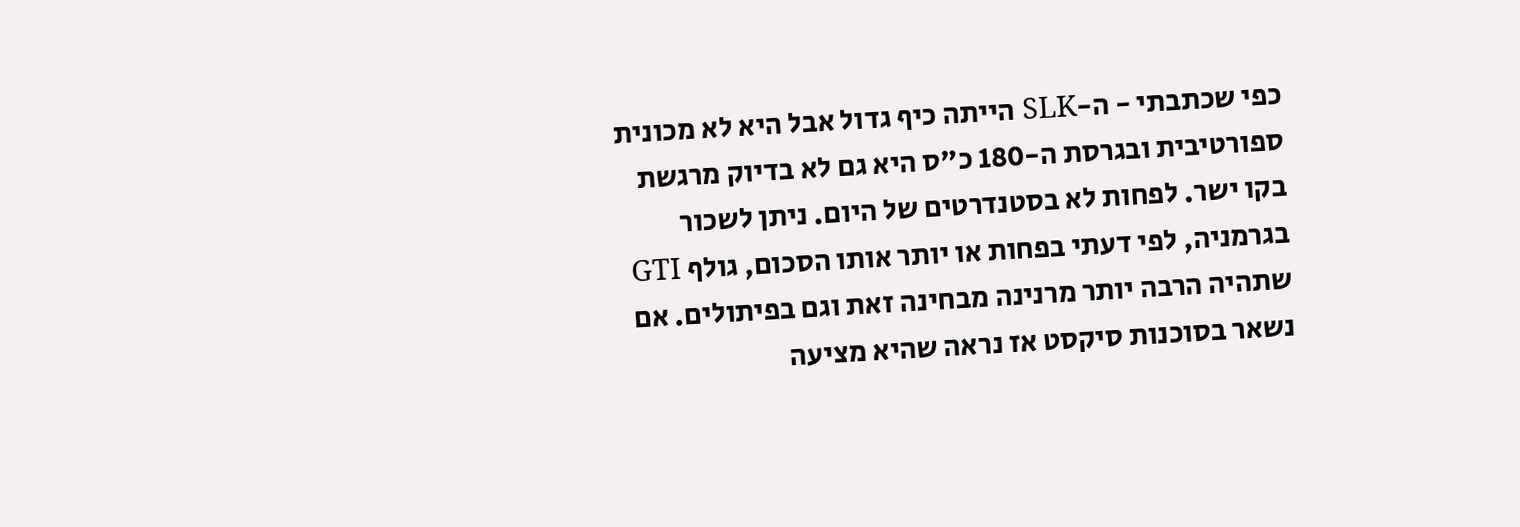כפי שכתבתי - ה-SLK הייתה כיף גדול אבל היא לא מכונית ספורטיבית ובגרסת ה-180 כ"ס היא גם לא בדיוק מרגשת בקו ישר. לפחות לא בסטנדרטים של היום. ניתן לשכור בגרמניה, לפי דעתי בפחות או יותר אותו הסכום, גולף GTI שתהיה הרבה יותר מרנינה מבחינה זאת וגם בפיתולים. אם נשאר בסוכנות סיקסט אז נראה שהיא מציעה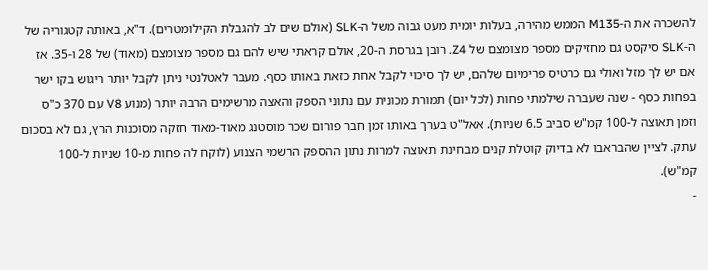להשכרה את ה-M135 הממש מהירה, בעלות יומית מעט גבוה משל ה-SLK (אולם שים לב להגבלת הקילומטרים). ד"א, באותה קטגוריה של ה-SLK סיקסט גם מחזיקים מספר מצומצם של Z4. רובן בגרסת ה-20, אולם קראתי שיש להם גם מספר מצומצם (מאוד) של 28 ו-35. אז אם יש לך מזל ואולי גם כרטיס פרימיום שלהם, יש לך סיכוי לקבל אחת כזאת באותו כסף. מעבר לאטלנטי ניתן לקבל יותר ריגוש בקו ישר בפחות כסף - שנה שעברה שילמתי פחות (לכל יום) תמורת מכונית עם נתוני הספק והאצה מרשימים הרבה יותר (מנוע V8 עם 370 כ"ס וזמן תאוצה ל-100 קמ"ש סביב 6.5 שניות). אאל"ט בערך באותו זמן חבר פורום שכר מוסטנג מאוד-מאוד חזקה מסוכנות הרץ, גם לא בסכום עתק. לציין שהבראבו לא בדיוק קוטלת קנים מבחינת תאוצה למרות נתון ההספק הרשמי הצנוע (לוקח לה פחות מ-10 שניות ל-100 קמ"ש).
-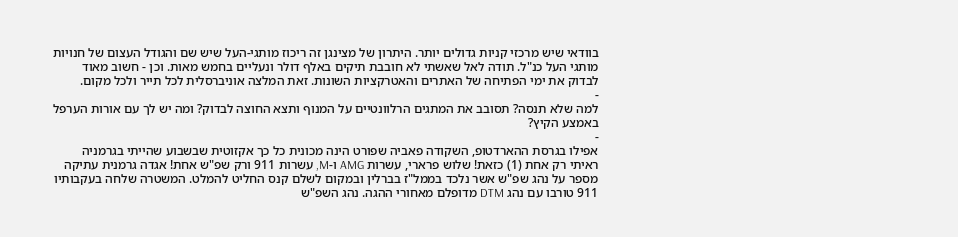בוודאי שיש מרכזי קניות גדולים יותר. היתרון של מצינגן זה ריכוז מותגי-העל שיש שם והגודל העצום של חנויות מותגי העל כנ"ל. תודה לאל שאשתי לא חובבת תיקים באלף דולר ונעליים בחמש מאות. וכן - חשוב מאוד לבדוק את ימי הפתיחה של האתרים והאטרקציות השונות. זאת המלצה אוניברסלית לכל תייר ולכל מקום.
-
למה שלא תנסה? תסובב את המתגים הרלוונטיים על המנוף ותצא החוצה לבדוק? ומה יש לך עם אורות הערפל באמצע הקיץ?
-
אפילו בגרסת ההארדטופ, השקודה פאביה שפורט הינה מכונית כל כך אקזוטית שבשבוע שהייתי בגרמניה ראיתי רק אחת (1) כזאת! שלוש פרארי, עשרות AMG ו-M, עשרות 911 ורק שפ"ש אחת! אגדה גרמנית עתיקה מספר על נהג שפ"ש אשר נלכד בממל"ז בברלין ובמקום לשלם קנס החליט להמלט. המשטרה שלחה בעקבותיו 911 טורבו עם נהג DTM מדופלם מאחורי ההגה. נהג השפ"ש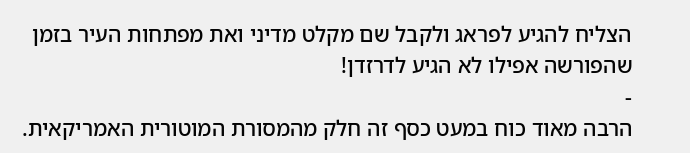הצליח להגיע לפראג ולקבל שם מקלט מדיני ואת מפתחות העיר בזמן שהפורשה אפילו לא הגיע לדרזדן!
-
הרבה מאוד כוח במעט כסף זה חלק מהמסורת המוטורית האמריקאית.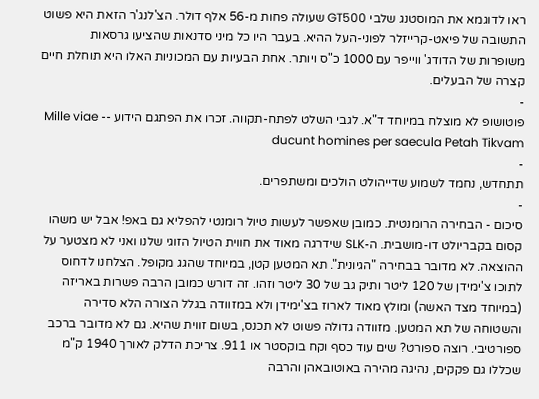ראו לדוגמא את המוסטנג שלבי GT500 שעולה פחות מ-56 אלף דולר. הצ'לנג'ר הזאת היא פשוט התשובה של פיאט-קרייזלר לפוני-העל ההיא. בעבר היו כל מיני סדנאות שהציעו גרסאות משופרות של הדודג' ווייפר עם 1000 כ"ס ויותר. אחת הבעיות עם המכוניות האלו היא תוחלת חיים קצרה של הבעלים.
-
פוטושופ לא מוצלח במיוחד ד"א. לגבי השלט לפתח-תקווה. זכרו את הפתגם הידוע -- Mille viae ducunt homines per saecula Petah Tikvam
-
תתחדש, נחמד לשמוע שדייהולט הולכים ומשתפרים.
-
סיכום - הבחירה הרומנטית. כמובן שאפשר לעשות טיול רומנטי להפליא גם באפ! אבל יש משהו קסום בקבריולט דו-מושבית. ה-SLK שידרגה מאוד את חווית הטיול הזוגי שלנו ואני לא מצטער על ההוצאה. לא מדובר בבחירה "הגיונית". תא המטען קטן, במיוחד שהגג מקופל. הצלחנו לדחוס לתוכו צ'ימידן של 120 ליטר ותיק גב של 30 ליטר וזהו. זה דורש כמובן הרבה פשרות באריזה (במיוחד מצד האשה) ומולץ מאוד לארוז בצ'ימידן ולא במזוודה בגלל הצורה הלא סדירה והשטוחה של תא המטען. מזוודה גדולה פשוט לא תכנס, בשום זווית שהיא. גם לא מדובר ברכב ספורטיבי. רוצה ספורט? שים עוד כסף וקח בוקסטר או 911. צריכת הדלק לאורך 1940 ק"מ שכללו גם פקקים, נהיגה מהירה באוטובאהן והרבה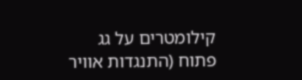קילומטרים על גג פתוח (התנגדות אוויר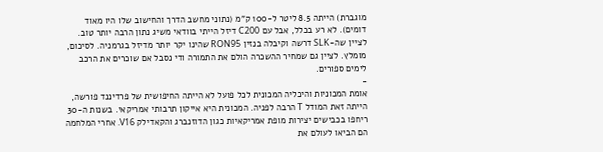מוגברת) הייתה 8.5 ליטר ל-100 ק"מ (נתוני מחשב הדרך והחישוב שלו היו מאוד דומים). לא רע בכלל, אבל עם C200 דיזל הייתי בוודאי משיג נתון הרבה יותר טוב. לציין שה-SLK דרשה וקיבלה בנזין RON95 שהינו יקר יותר מדיזל בגרמניה. לסיכום, מומלץ. לציין גם שמחיר ההשכרה הולם את התמורה ודי נסבל אם שוכרים את הרכב לימים ספורים.
-
אומת המכוניות והיכליה המכונית לכל פועל לא הייתה החיפושית של פרדיננד פורשה, הייתה זאת המודל T הרבה לפניה. המכונית היא אייקון תרבותי אמריקאי. בשנות ה-30 ריחפו בכבישים יצירות מופת אמריקאיות כגון הדוזנברג והקאדילק V16. אחרי המלחמה הם הביאו לעולם את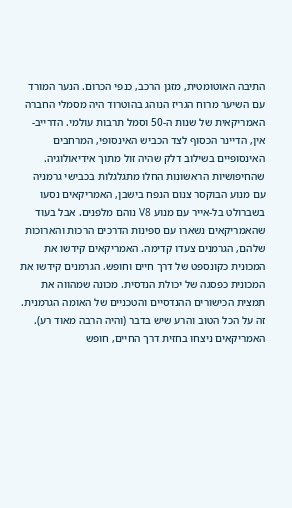התיבה האוטומטית, מזגן הרכב, כנפי הכרום. הנער המורד עם השיער מרוח הגריז הנוהג בהוטרוד היה מסמלי החברה האמריקאית של שנות ה-50 וסמל תרבות עולמי. הדרייב-אין, הדיינר הכסוף לצד הכביש האינסופי, המרחבים האינסופיים בשילוב דלק שהיה זול מתוך אידיאולוגיה. שהחיפושיות הראשונות החלו מתגלגלות בכבישי גרמניה עם מנוע הבוקסר צנום הנפח בישבן, האמריקאים נסעו בשברולט בל-אייר עם מנוע V8 נוהם מלפנים. אבל בעוד שהאמריקאים נשארו עם ספינות הדרכים הרכות והארוכות שלהם, הגרמנים צעדו קדימה. האמריקאים קידשו את המכונית כקונספט של דרך חיים וחופש. הגרמנים קידשו את המכונית כפסגה של יכולת הנדסית. מכונה שמהווה את תמצית הכישורים ההנדסיים והטכניים של האומה הגרמנית. זה על הכל הטוב והרע שיש בדבר (והיה הרבה מאוד רע). האמריקאים ניצחו בחזית דרך החיים, חופש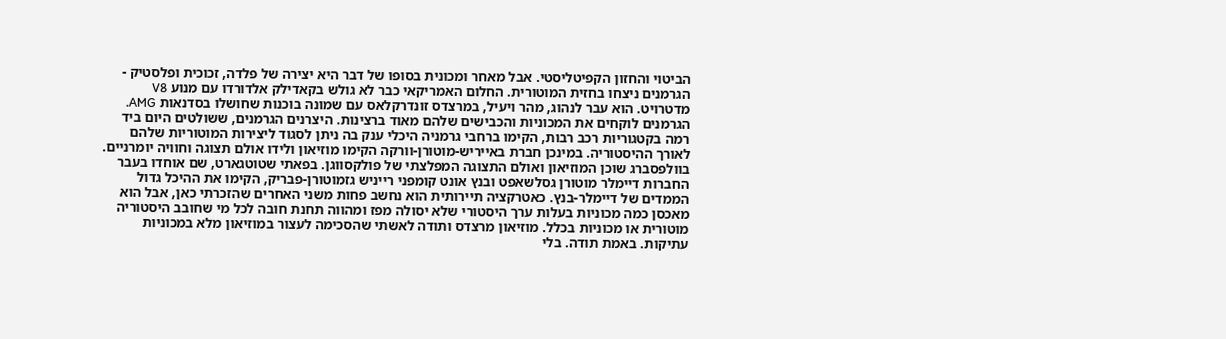הביטוי והחזון הקפיטליסטי. אבל מאחר ומכונית בסופו של דבר היא יצירה של פלדה, זכוכית ופלסטיק - הגרמנים ניצחו בחזית המוטורית. החלום האמריקאי כבר לא גולש בקאדילק אלדורדו עם מנוע V8 מדטרויט. הוא עבר לנהוג, מהר ויעיל, במרצדס זונדרקלאס עם שמונה בוכנות שחושלו בסדנאות AMG. הגרמנים לוקחים את המכוניות והכבישים שלהם מאוד ברצינות. היצרנים הגרמנים, ששולטים היום ביד רמה בקטגוריות רכב רבות, הקימו ברחבי גרמניה היכלי ענק בה ניתן לסגוד ליצירות המוטוריות שלהם לאורך ההיסטוריה. במינכן חברת באייריש-מוטורן-וורקה הקימו מוזיאון ולידו אולם תצוגה וחוויה יומרניים. בוולפסברג שוכן המוזיאון ואולם התצוגה המפלצתי של פולקסווגן. בפאתי שטוטגארט, שם אוחדו בעבר החברות דיימלר מוטורן גסלשאפט ובנץ אונט קומפני רייניש גזמוטורן-פבריק, הקימו את ההיכל גדול הממדים של דיימלר-בנץ. כאטרקציה תיירותית הוא נחשב פחות משני האחרים שהזכרתי כאן, אבל הוא מאכסן כמה מכוניות בעלות ערך היסטורי שלא יסולה מפז ומהווה תחנת חובה לכל מי שחובב היסטוריה מוטורית או מכוניות בכלל. מוזיאון מרצדס ותודה לאשתי שהסכימה לעצור במוזיאון מלא במכוניות עתיקות. באמת תודה. בלי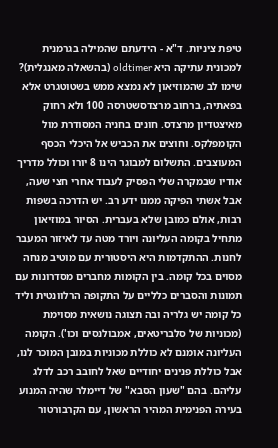טיפת ציניות. ד"א - הידעתם שהמילה בגרמנית למכונית עתיקה היא oldtimer (בהשאלה מאנגלית)? שימו לב שהמוזיאון לא נמצא ממש בשטוטגרט אלא בפאתיה, ברחוב מרצדסשטרסה 100 ולא רחוק מאיצטדיון מרצדס. חונים בחניה המסודרת מול הקומפלקס. וחוצים את הכביש אל היכלי הכסף המעוצבים. התשלום למבוגר הינו 8 יורו וכולל מדריך אודיו שבמקרה שלי הפסיק לעבוד אחרי חצי שעה, אבל אשתי הפיקה ממנו ידע רב. יש הדרכה בשפות רבות, אולם כמובן שלא בעברית. הסיור במוזיאון מתחיל בקומה העליונה ויורד מטה עד לאיזור המעבר לחנות. ההתקדמות היא היסטורית עם מוטיב מנחה מסוים בכל קומה. בין הקומות מחברים מסדרונות עם תמונות והסברים כלליים על התקופה הרלוונטית וליד כל קומה יש גלריה ובה תצוגה נושאית מסוימת (מכוניות של סלבריטאים, אמבולנסים וכו'). הקומה העליונה אומנם לא כוללת מכוניות במובן המוכר לנו, אבל כוללת פנינים יחודיים שאל לחובב רכב לדלג עליהם. בהם "שעון הסבא" של דיימלר שהיה המנוע בעירה הפנימית המהיר הראשון, עם הקרבורטור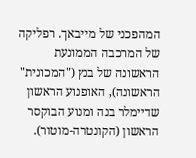המהפכני של מייבאך. רפליקה של המרכבה הממונעת הראשונה של בנץ ("המכונית" הראשונה), האופנוע הראשון שדיימלר בנה ומנוע הבוקסר הראשון (הקונטרה-מוטור).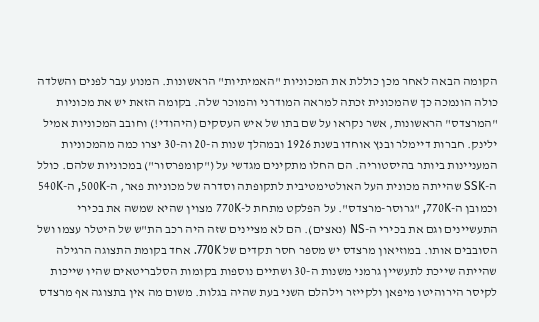הקומה הבאה לאחר מכן כוללת את המכוניות "האמיתיות" הראשונות. המנוע עבר לפנים והשלדה כולה הונמכה כך שהמכונית זכתה למראה המודרני והמוכר שלה. בקומה הזאת יש את מכוניות "המרצדס" הראשונות, אשר נקראו על שם בתו של איש העסקים (היהודי!) וחובב המכוניות אמיל ילינק. חברות דיימלר ובנץ אוחדו בשנת 1926 ובמהלך שנות ה-20 וה-30 יצרו כמה מהמכוניות המעניינות ביותר בהיסטוריה. הם החלו מתקינים מגדשי על ("קומפרסור") במכוניות שלהם. כולל ה-SSK שהייתה מכונית העל האולטימטיבית לתקופתה וסדרה של מכוניות פאר, ה-500K, ה-540K וכמובן ה-770K, "גרוסר-מרצדס". על הפלקט מתחת ל-770K מצוין שהיא שמשה את בכירי התעשיינים וגם את בכירי ה-NS (נאצים). הם לא מציינים שזה היה רכב הת"ש של היטלר עצמו ושל הסובבים אותו. במוזיאון מרצדס יש מספר חסר תקדים של 770K. אחד בקומת התצוגה הרגילה שהייתה שייכת לתעשיין גרמני משנות ה-30 ושתיים נוספות בקומות הסלבריטאים שהיו שייכות לקיסר הירוהיטו מיפאן ולקייזר וילהלם השני בעת שהיה בגלות. משום מה אין בתצוגה אף מרצדס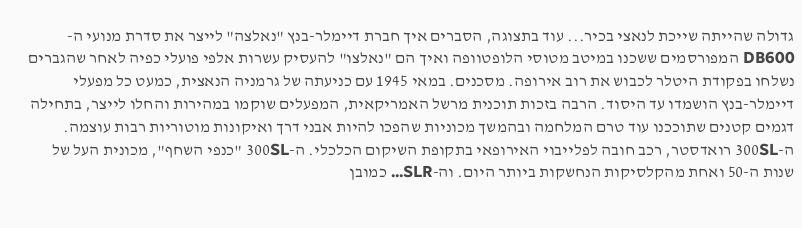גדולה שהייתה שייכת לנאצי בכיר... עוד בתצוגה, הסברים איך חברת דיימלר-בנץ "נאלצה" לייצר את סדרת מנועי ה-DB600 המפורסמים ששכנו במיטב מטוסי הלופטוופה ואיך הם "נאלצו" להעסיק עשרות אלפי פועלי כפיה לאחר שהגברים נשלחו בפקודת היטלר לכבוש את רוב אירופה. מסכנים. במאי 1945 עם כניעתה של גרמניה הנאצית, כמעט כל מפעלי דיימלר-בנץ הושמדו עד היסוד. הרבה בזכות תוכנית מרשל האמריקאית, המפעלים שוקמו במהירות והחלו לייצר, בתחילה דגמים קטנים שתוככנו עוד טרם המלחמה ובהמשך מכוניות שהפכו להיות אבני דרך ואיקונות מוטוריות רבות עוצמה. ה-300SL רואדסטר, רכב חובה לפלייבוי האירופאי בתקופת השיקום הכלכלי. ה-300SL "כנפי השחף", מכונית העל של שנות ה-50 ואחת מהקלסיקות הנחשקות ביותר היום. וה-SLR... כמובן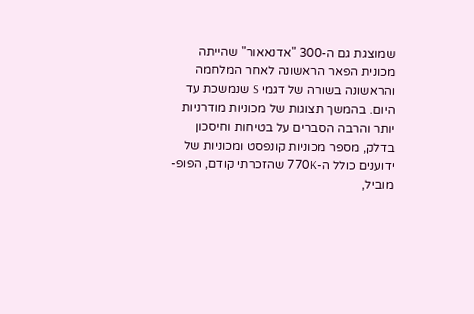שמוצגת גם ה-300 "אדנאאור" שהייתה מכונית הפאר הראשונה לאחר המלחמה והראשונה בשורה של דגמי S שנמשכת עד היום. בהמשך תצוגות של מכוניות מודרניות יותר והרבה הסברים על בטיחות וחיסכון בדלק, מספר מכוניות קונפסט ומכוניות של ידוענים כולל ה-770K שהזכרתי קודם, הפופ-מוביל,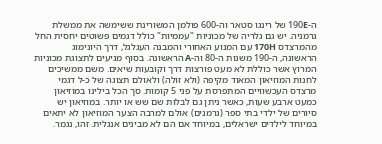ה-190E של רינגו סטאר וה-600 פולמן המשורינת ששימשה את ממשלת גרמניה. יש גם גלריה של מכוניות "עממיות" כולל דגמים פשוטים יחסית החל מהמרצדס 170H עם המנוע האחורי והמבנה העגלגל, דרך היונימוג הראשונה, ה-190 משנות ה-80 וה-A הראשונה. בסוף מגיעים לתצוגת מכוניות המרוץ אשר כוללת לא מעט פורצות דרך וקובעות שיאים. משם ממשיכים לחנות המוזיאון המאוד מקיפה (ולא זולה) ולאולם תצוגה של כ-ל דגמי מרצדס העכשוויים המתפרסת על פני 5 קומות. סך הכל בילינו במוזיאון כמעט ארבע שעות, כאשר ניתן גם לבלות שם שש או יותר. במוזיאון יש סיורים של ילדי בתי ספר (גרמנים) אולם למרבה הצער המוזיאון לא יתאים במיוחד לילדים ישראלים, במיוחד אם הם לא מבינים אנגלית. זהו, נגמר.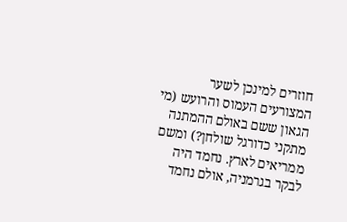חוזרים למינכן לשער המצורעים העמוס והרועש (מי הגאון ששם באולם ההמתנה מתקני כדורגל שולחן?) ומשם ממריאים לארץ. נחמד היה לבקר בגרמניה, אולם נחמד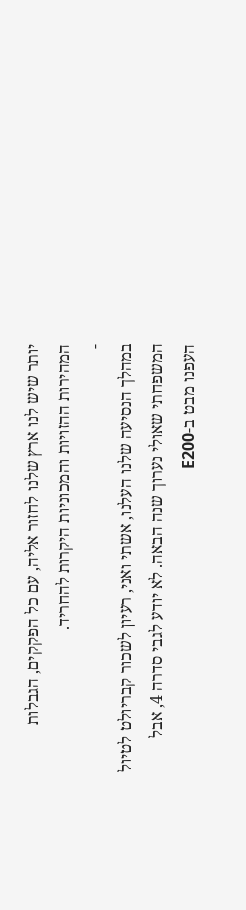יותר שיש לנו ארץ שלנו לחזור אליה, עם כל הפקקים, הגבלות המהירות ההזויות והמכוניות היקרות להחריד.
-
במהלך הנסיעה שלנו העלנו, אשתי ואני, רעיון לשכור קבריולט לטיול המשפחתי שאולי נערוך שנה הבאה. לא יודע לגבי סדרה 4, אבל העפנו מבט ב-E200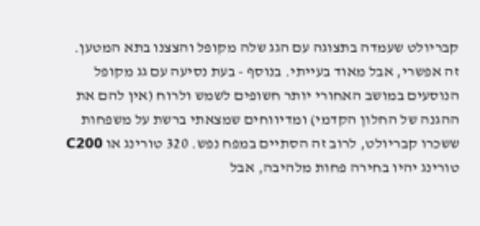קבריולט שעמדה בתצוגה עם הגג שלה מקופל והצצנו בתא המטען. זה אפשרי, אבל מאוד בעייתי. בנוסף - בעת נסיעה עם גג מקופל הנוסעים במושב האחורי יותר חשופים לשמש ולרוח (אין להם את ההגנה של החלון הקדמי) ומדיווחים שמצאתי ברשת על משפחות ששכרו קבריולט, לרוב זה הסתיים במפח נפש. 320 טורינג או C200 טורינג יהיו בחירה פחות מלהיבה, אבל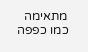מתאימה כמו כפפה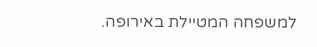למשפחה המטיילת באירופה.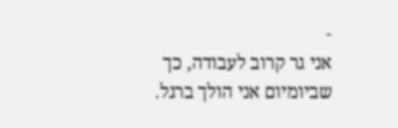-
אני גר קרוב לעבודה, כך שביומיום אני הולך ברגל.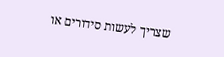שצריך לעשות סידורים או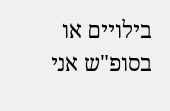בילויים או בסופ"ש אני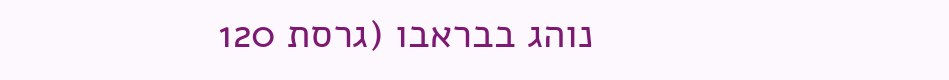נוהג בבראבו (גרסת 120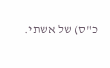כ"ס) של אשתי.